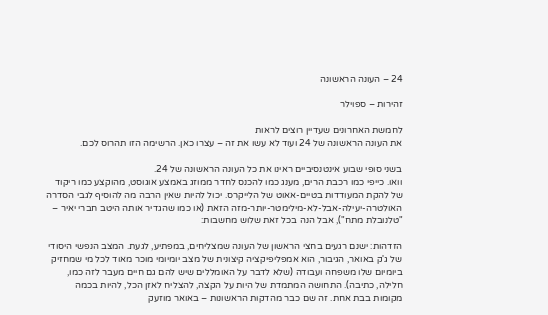24 – העונה הראשונה

זהירות – ספוילר

לחמשת האחרונים שעדיין רוצים לראות
את העונה הראשונה של 24 ועוד לא עשו את זה – עצרו כאן. הרשימה הזו תהרוס לכם.

בשני סופי שבוע אינטנסיביים ראינו את כל העונה הראשונה של 24.
וואו. כייפי כמו רכבת הרים, מענג כמו להכנס לחדר ממוזג באמצע אוגוסט, מהוקצע כמו ריקוד של להקת המעודדות בטיים-אאוט של הלייקרס. יכול להיות שאין הרבה מה להוסיף לגבי הסדרה האולטרה-יעילה-אבל-לא-מילימטר-יותר-מזה הזאת (או כמו שהגדיר אותה היטב חברי יאיר – "טלנובלת מתח"), אבל הנה בכל זאת שלוש מחשבות:

הזדהות: ישנם רגעים בחצי הראשון של העונה שמצליחים, במפתיע, לגעת. המצב הנפשי היסודי של ג'ק באואר, הגיבור, הוא אמפליפיקציה קיצונית של מצב יומיומי מוכר מאוד לכל מי שמחזיק ביומיום שלו משפחה ועבודה (שלא לדבר על האומללים שיש להם גם חיים מעבר לזה כמו, חלילה, כתיבה). התחושה המתמדת של היות על הקצה, להצליח לאזן הכל, להיות בכמה מקומות בבת אחת. זה שם כבר מהדקות הראשונות – באואר מוזעק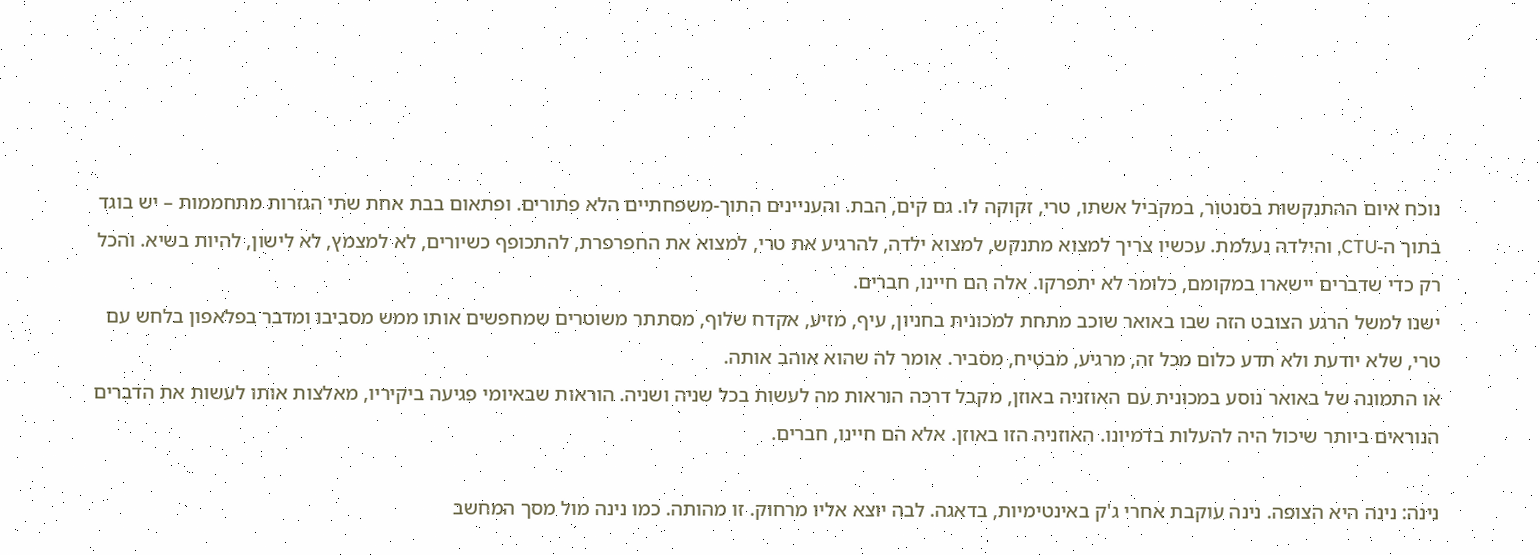נוכח איום ההתנקשות בסנטור, במקביל אשתו, טרי, זקוקה לו. גם קים, הבת. והעניינים התוך-משפחתיים הלא פתורים. ופתאום בבת אחת שתי הגזרות מתחממות – יש בוגד בתוך ה-CTU, והילדה נעלמת. עכשיו צריך למצוא מתנקש, למצוא ילדה, להרגיע את טרי, למצוא את החפרפרת, להתכופף כשיורים, לא למצמץ, לא לישון, להיות בשיא. והכל רק כדי שדברים יישארו במקומם, כלומר לא יתפרקו. אלה הם חיינו, חברים.
ישנו למשל הרגע הצובט הזה שבו באואר שוכב מתחת למכונית בחניון, עיף, מזיע, אקדח שלוף, מסתתר משוטרים שמחפשים אותו ממש מסביבו ומדבר בפלאפון בלחש עם טרי, שלא יודעת ולא תדע כלום מכל זה, מרגיע, מבטיח, מסביר. אומר לה שהוא אוהב אותה.
או התמונה של באואר נוסע במכונית עם האוזניה באוזן, מקבל דרכה הוראות מה לעשות בכל שניה ושניה. הוראות שבאיומי פגיעה ביקיריו, מאלצות אותו לעשות את הדברים הנוראים ביותר שיכול היה להעלות בדמיונו. האוזניה הזו באוזן. אלא הם חיינו, חברים.

נינה: נינה היא הצופה. נינה עוקבת אחרי ג'ק באינטימיות, בדאגה. לבה יוצא אליו מרחוק. זו מהותה. כמו נינה מול מסך המחשב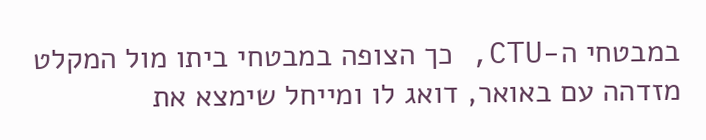במבטחי ה-CTU, כך הצופה במבטחי ביתו מול המקלט מזדהה עם באואר, דואג לו ומייחל שימצא את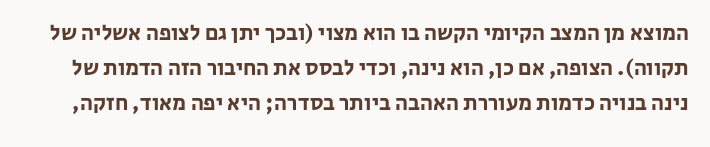המוצא מן המצב הקיומי הקשה בו הוא מצוי (ובכך יתן גם לצופה אשליה של תקווה). הצופה, אם כן, הוא נינה, וכדי לבסס את החיבור הזה הדמות של נינה בנויה כדמות מעוררת האהבה ביותר בסדרה; היא יפה מאוד, חזקה,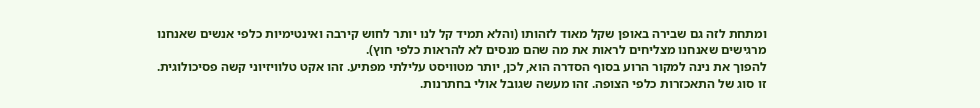ומתחת לזה גם שבירה באופן שקל מאוד לזהותו (והלא תמיד קל לנו יותר לחוש קירבה ואינטימיות כלפי אנשים שאנחנו מרגישים שאנחנו מצליחים לראות את מה שהם מנסים לא להראות כלפי חוץ).
להפוך את נינה למקור הרוע בסוף הסדרה הוא, לכן, יותר מטוויסט עלילתי מפתיע. זהו אקט טלוויזיוני קשה פסיכולוגית. זו סוג של התאכזרות כלפי הצופה. זהו מעשה שגובל אולי בחתרנות.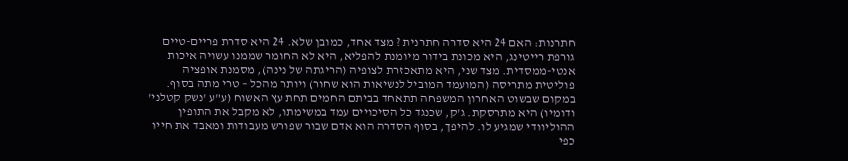חתרנות: האם 24 היא סדרה חתרנית ? מצד אחד, כמובן שלא. 24 היא סדרת פריים-טיים גורפת רייטינג, היא מכונת בידור מיומנת להפליא, היא לא החומר שממנו עשויה איכות אנטי-ממסדית. מצד שני, היא מתאכזרת לצופיה (הריגתה של נינה), מסמנת אופציה פוליטית מתריסה (המועמד המוביל לנשיאות הוא שחור) ויותר מהכל – טרי מתה בסוף.
במקום שבשוט האחרון המשפחה תתאחד בביתם החמים תחת עץ האשוח (ע"ע 'נשק קטלני' ודומיו) היא מתרסקת. ג'ק, שכנגד כל הסיכויים עמד במשימתו, לא מקבל את התופין ההוליוודי שמגיע לו. להיפך, בסוף הסדרה הוא אדם שבור שפורש מעבודות ומאבד את חייו כפי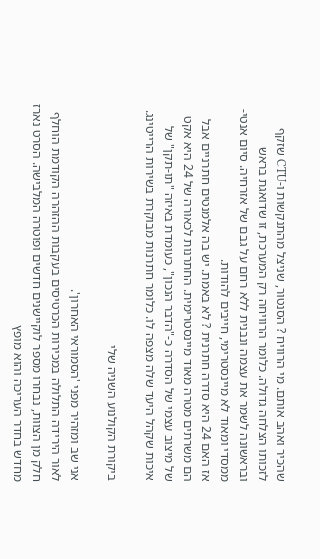שהכיר ואהב אותם. מי הרוויח ? הסנטור, שניצל מהתנקשות ו-CTU שזקף לזכותו הצלחה גדולה. כלומר הרוויחה רק המערכת, זו שדואגת בראש ובראשונה לשמר את עצמה ונבנית ללא רחם על גבם של אזרחיה. סיום אנטי-ממסדי ומאוד לא מיינסטרימי, חייבים להודות.
אז האם 24 היא סדרה חתרנית ? לא באמת. יש בה אלמנטים חתרניים אבל הם משרתים מטרה מאוד מיינסטרימית. החתרנות לכאורה של 24 היא אקט של מיצוב עצמי של הסדרה כ-"הדבר הנכון", כעומדת באיזה "תו-תקן" של איכות שקהל היעד שלה מצפה לו. כלומר חתרנות מבוקרת בשירות הרייטינג.

ביקורת הקולנוע השניה שלי

אני שב ומזהיר מפני 'הסמוראי האחרון'.
לאור הירידה התלולה במכירות הכרטיסים בעקבות ההזהרה הקודמת הוחלף חלק מן הצוות, נבחרו מספר לוקיישנים חדשים ופוטרה המלבישה. הסרט נארז מחדש בחדר העריכה והוא מופץ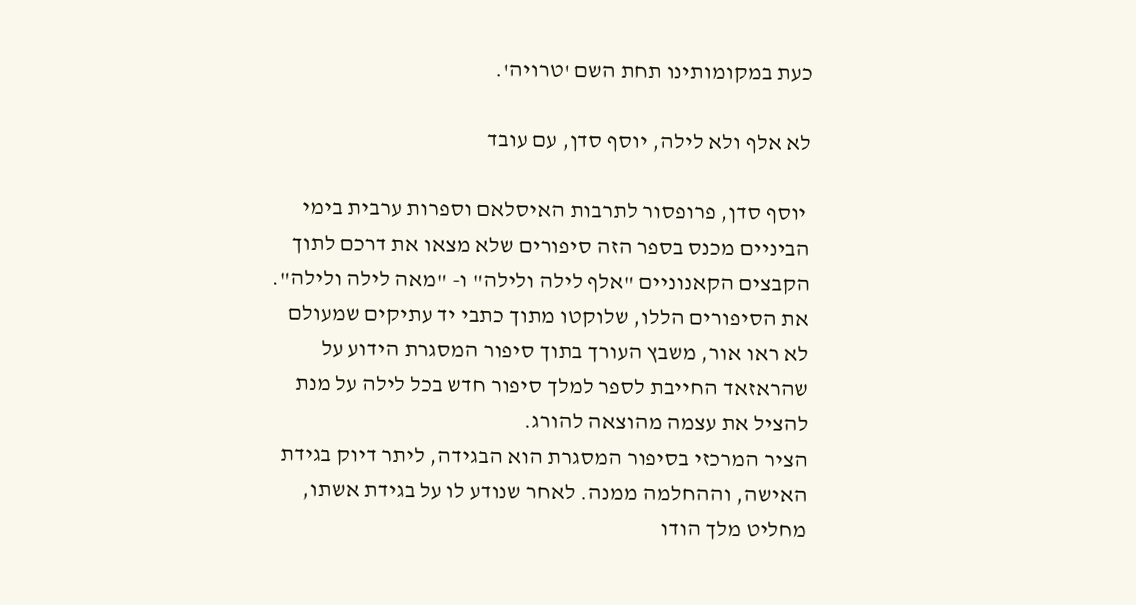כעת במקומותינו תחת השם 'טרויה'.

לא אלף ולא לילה, יוסף סדן, עם עובד

 יוסף סדן, פרופסור לתרבות האיסלאם וספרות ערבית בימי הביניים מכנס בספר הזה סיפורים שלא מצאו את דרכם לתוך הקבצים הקאנוניים "אלף לילה ולילה" ו- "מאה לילה ולילה". את הסיפורים הללו, שלוקטו מתוך כתבי יד עתיקים שמעולם לא ראו אור, משבץ העורך בתוך סיפור המסגרת הידוע על שהראזאד החייבת לספר למלך סיפור חדש בכל לילה על מנת להציל את עצמה מהוצאה להורג.
הציר המרכזי בסיפור המסגרת הוא הבגידה, ליתר דיוק בגידת האישה, וההחלמה ממנה. לאחר שנודע לו על בגידת אשתו, מחליט מלך הודו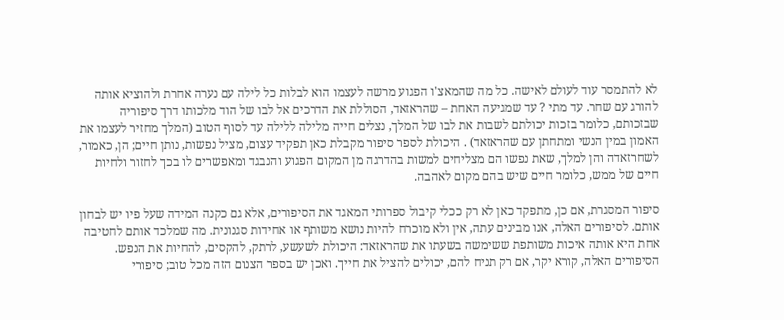לא להתמסר עוד לעולם לאישה. כל מה שהמאצ'ו הפגוע מרשה לעצמו הוא לבלות כל לילה עם נערה אחרת ולהוציא אותה להורג עם שחר. עד מתי ? עד שמגיעה האחת – שהראזאד, הסוללת את הדרכים אל לבו של הוד מלכותו דרך סיפוריה שבזכותם, כלומר בזכות יכולתם לשבות את לבו של המלך, נצלים חייה מלילה ללילה עד לסוף הטוב (המלך מחזיר לעצמו את האמון במין הנשי ומתחתן עם שהראזאד) . היכולת לספר סיפור מקבלת כאן תפקיד עצום, מציל נפשות, נותן חיים; הן, כאמור, לשחרזאדה והן למלך, שאת נפשו הם מצליחים למשות בהדרגה מן המקום הפגוע והנבגד ומאפשרים לו בכך לחזור ולחיות חיים של ממש, כלומר חיים שיש בהם מקום לאהבה.

סיפור המסגרת, אם כן, מתפקד כאן לא רק ככלי קיבול ספרותי המאגד את הסיפורים, אלא גם כקנה המידה שעל פיו יש לבחון אותם. לסיפורים האלה, אנו מבינים עתה, אין ולא מוכרח להיות נושא משותף או אחידות סגנונית. מה שמלכד אותם לחטיבה אחת היא אותה איכות משותפת ששימשה בשעתו את שהראזאד: היכולת לשעשע, לרתק, להקסים, להחיות את הנפש. הסיפורים האלה, קורא יקר, אם רק תניח להם, יכולים להציל את חייך. ואכן יש בספר הצנום הזה מכל טוב; סיפורי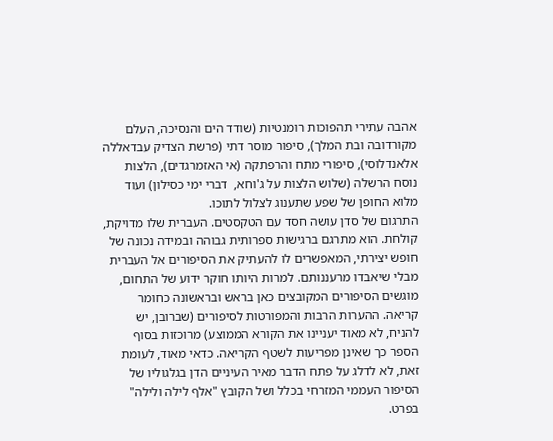אהבה עתירי תהפוכות רומנטיות (שודד הים והנסיכה, העלם מקורדובה ובת המלך), סיפור מוסר דתי (פרשת הצדיק עבדאללה אלאנדלוסי), סיפורי מתח והרפתקה (אי האזמרגדים), הלצות נוסח הרשלה (שלוש הלצות על ג'וחא,  דברי ימי כסילון) ועוד מלוא החופן של שפע שתענוג לצלול לתוכו.
התרגום של סדן עושה חסד עם הטקסטים. העברית שלו מדויקת, קולחת. הוא מתרגם ברגישות ספרותית גבוהה ובמידה נכונה של חופש יצירתי, המאפשרים לו להעתיק את הסיפורים אל העברית מבלי שיאבדו מרעננותם. למרות היותו חוקר ידוע של התחום, מוגשים הסיפורים המקובצים כאן בראש ובראשונה כחומר קריאה. ההערות הרבות והמפורטות לסיפורים (שברובן, יש להניח, לא מאוד יעניינו את הקורא הממוצע) מרוכזות בסוף הספר כך שאינן מפריעות לשטף הקריאה. כדאי מאוד, לעומת זאת, לא לדלג על פתח הדבר מאיר העיניים הדן בגלגוליו של הסיפור העממי המזרחי בכלל ושל הקובץ "אלף לילה ולילה" בפרט.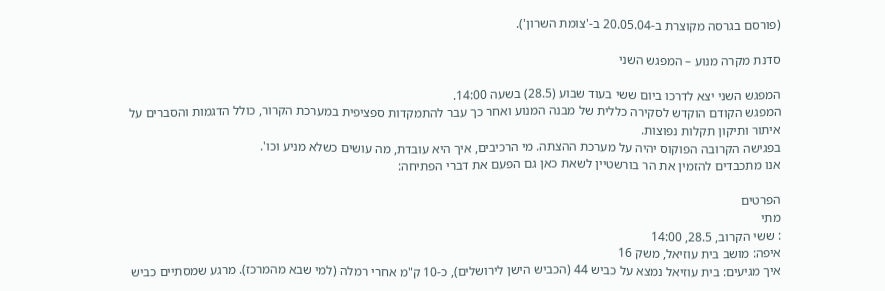(פורסם בגרסה מקוצרת ב-20.05.04 ב-'צומת השרון').

סדנת מקרה מנוע – המפגש השני

המפגש השני יצא לדרכו ביום ששי בעוד שבוע (28.5) בשעה 14:00.
המפגש הקודם הוקדש לסקירה כללית של מבנה המנוע ואחר כך עבר להתמקדות ספציפית במערכת הקרור, כולל הדגמות והסברים על איתור ותיקון תקלות נפוצות.
בפגישה הקרובה הפוקוס יהיה על מערכת ההצתה. מי הרכיבים, איך היא עובדת, מה עושים כשלא מניע וכו'.
אנו מתכבדים להזמין את הר בורשטיין לשאת כאן גם הפעם את דברי הפתיחה:

הפרטים
מתי
: ששי הקרוב, 28.5, 14:00
איפה: מושב בית עוזיאל, משק 16
איך מגיעים: בית עוזיאל נמצא על כביש 44 (הכביש הישן לירושלים), כ-10 ק"מ אחרי רמלה (למי שבא מהמרכז). מרגע שמסתיים כביש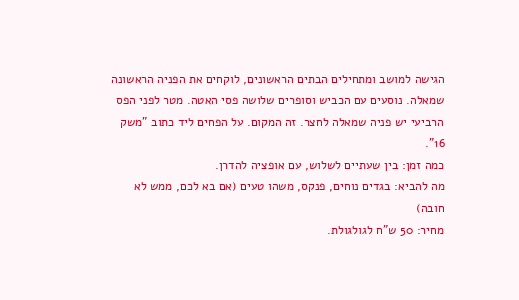הגישה למושב ומתחילים הבתים הראשונים, לוקחים את הפניה הראשונה שמאלה. נוסעים עם הכביש וסופרים שלושה פסי האטה. מטר לפני הפס הרביעי יש פניה שמאלה לחצר. זה המקום. על הפחים ליד כתוב "משק 16".
כמה זמן: בין שעתיים לשלוש, עם אופציה להדרן.
מה להביא: בגדים נוחים, פנקס, משהו טעים (אם בא לכם, ממש לא חובה)
מחיר: 50 ש"ח לגולגולת.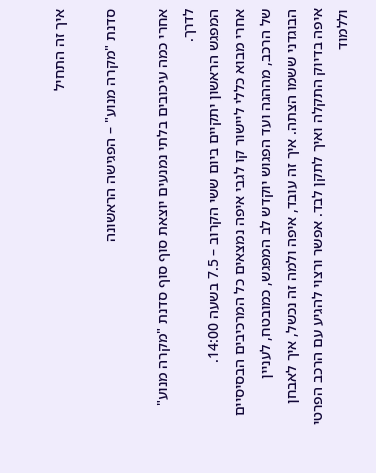איך זה התחיל

סדנת "מקרה מנוע" – הפגישה הראשונה

אחרי כמה עיכובים בלתי נמנעים יוצאת סוף סוף סדנת "מקרה מנוע" לדרך.
המפגש הראשון יתקיים ביום ששי הקרוב – 7.5 בשעה 14:00.
אחרי מבוא כללי ליישור קו לגבי איפה נמצאים כל המרכיבים הבסיסיים של הרכב, מההגה ועד הפגוש יוקדש לב המפגש, כמובטח, לעניין הבוגדני ששמו הצתה. איך זה עובד, איפה ולמה זה נכשל, איך לאבחן איפה בדיוק התקלה ואיך לתקן לבד. אפשר ורצוי להגיע עם הרכב הפרטי וללמוד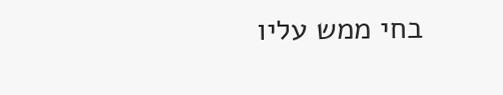בחי ממש עליו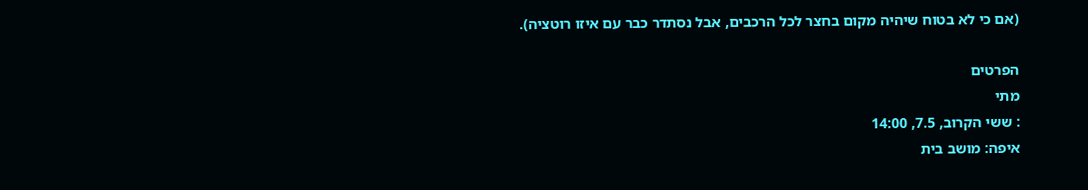(אם כי לא בטוח שיהיה מקום בחצר לכל הרכבים, אבל נסתדר כבר עם איזו רוטציה).

הפרטים
מתי
: ששי הקרוב, 7.5, 14:00
איפה: מושב בית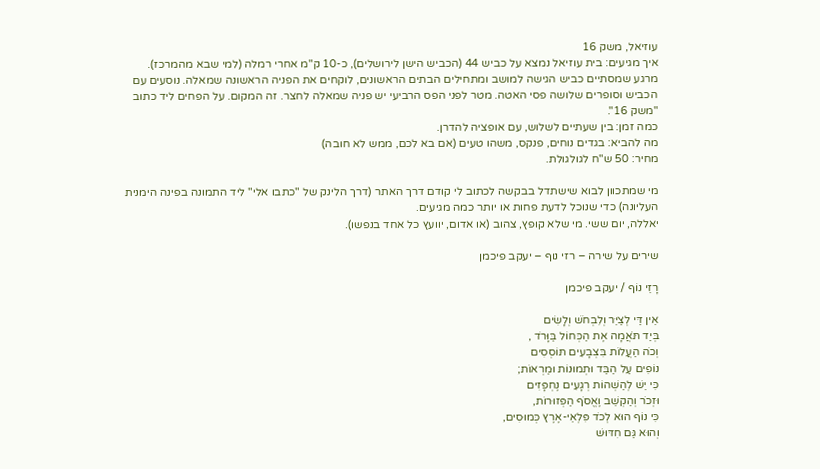עוזיאל, משק 16
איך מגיעים: בית עוזיאל נמצא על כביש 44 (הכביש הישן לירושלים), כ-10 ק"מ אחרי רמלה (למי שבא מהמרכז). מרגע שמסתיים כביש הגישה למושב ומתחילים הבתים הראשונים, לוקחים את הפניה הראשונה שמאלה. נוסעים עם הכביש וסופרים שלושה פסי האטה. מטר לפני הפס הרביעי יש פניה שמאלה לחצר. זה המקום. על הפחים ליד כתוב "משק 16".
כמה זמן: בין שעתיים לשלוש, עם אופציה להדרן.
מה להביא: בגדים נוחים, פנקס, משהו טעים (אם בא לכם, ממש לא חובה)
מחיר: 50 ש"ח לגולגולת.

מי שמתכוון לבוא שישתדל בבקשה לכתוב לי קודם דרך האתר (דרך הלינק של "כתבו אלי" ליד התמונה בפינה הימנית העליונה) כדי שנוכל לדעת פחות או יותר כמה מגיעים.
יאללה, יום ששי. מי שלא קופץ, צהוב (או אדום, יוועץ כל אחד בנפשו).

שירים על שירה – רזי נוף – יעקב פיכמן

רָזֵי נוֹף / יעקב פיכמן

אֵין דַּי לְצַיֵּר וְלִבְחֹשׁ וְלָשִׂים
בְּיַד תֹּאֲמָה אֶת הַכְּחוֹל בַּוָּרֹד ,
וְכֹה הַעֲלוֹת בִּצְבָעִים תּוֹסְסִים
נוֹפִים עַל הַבַּד וּתְמוּנוֹת וּמַרְאוֹת;
כִּי יֵשׁ לְהַשְׁהוֹת רְגָעִים נֶחְפָּזִים
וּזְכֹר וְהַקְשֵׁב וֶאֱסֹף הַפְּזוּרוֹת,
כִּי נוֹף הוּא לְכֹד פִּלְאֵי-אֶרֶץ כְּמוּסִים,
וְהוּא גַּם חִדּוּשׁ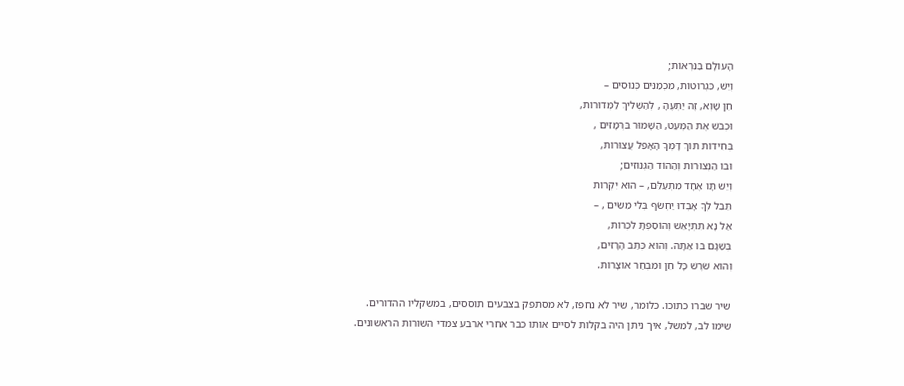הָעוֹלָם בַּנִּרְאוֹת;
וְיֵשׁ, כִּגְרוּטוֹת, מִכְמַנִּים כְּנוּסִים –
חֵן שָׁוְא, זֶה יַתְעֶהָ , לְהַשְׁלִיךְ לַמְּדוּרוֹת,
וּכְבֹשׁ אֶת הַמְּעַט, הַשָּׁמוּר בִּרְמָזִים ,
בְּחִידוֹת תּוֹךְ דָּמְךָ הָאָפֵל עֲצוּרוֹת,
וּבוֹ הַנְּצוּרוֹת וְהַהוֹד הַגְּנוּזִים;
וְיֵשׁ תָּו אֶחָד מִתְעַלֵּם, – הוּא יִקְרוֹת
תֵּבֵל לְךָ אָבְדוּ יַחְשֹׂף בְּלִי מֵשִׂים , –
אַל נָא תִּתְיָאֵשׁ וְהוֹסַפְתָּ לִכְרוֹת,
בְּשַׁגָּם בּוֹ אַתָּה. וְהוּא כְּתַב הָרָזִים,
וְהוּא שֹׁרֶשׁ כָּל חֵן וּמִבְחַר אוֹצָרוֹת.

שיר שברו כתוכו. כלומר, שיר לא נחפז, לא מסתפק בצבעים תוססים, במשקליו ההדורים.
שימו לב, למשל, איך ניתן היה בקלות לסיים אותו כבר אחרי ארבע צמדי השורות הראשונים.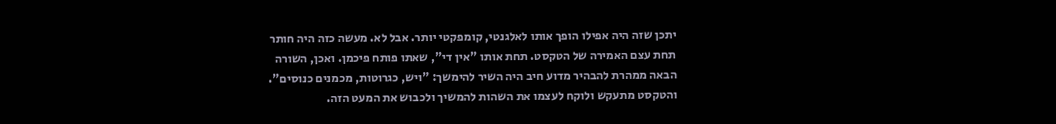יתכן שזה היה אפילו הופך אותו לאלגנטי, קומפקטי יותר. אבל לא. מעשה כזה היה חותר תחת עצם האמירה של הטקסט. תחת אותו "אין די", שאתו פותח פיכמן. ואכן, השורה הבאה ממהרת להבהיר מדוע חיב היה השיר להימשך: "ויש, כגרוטות, מכמנים כנוסים". והטקסט מתעקש ולוקח לעצמו את השהות להמשיך ולכבוש את המעט הזה.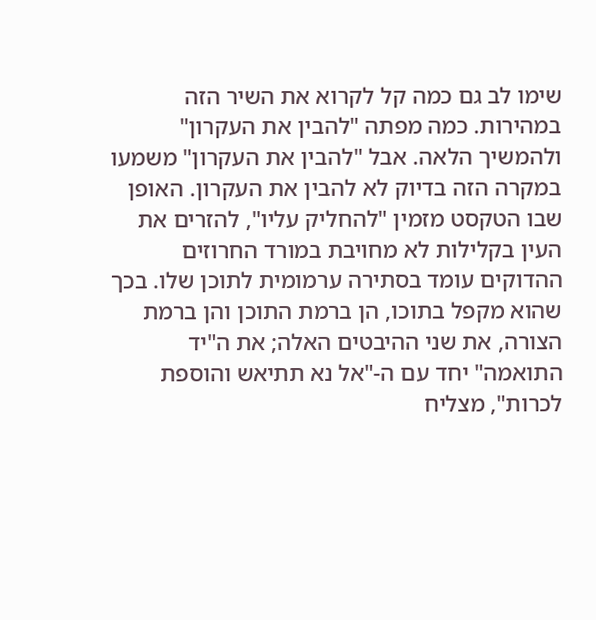שימו לב גם כמה קל לקרוא את השיר הזה במהירות. כמה מפתה "להבין את העקרון" ולהמשיך הלאה. אבל "להבין את העקרון" משמעו במקרה הזה בדיוק לא להבין את העקרון. האופן שבו הטקסט מזמין "להחליק עליו", להזרים את העין בקלילות לא מחויבת במורד החרוזים ההדוקים עומד בסתירה ערמומית לתוכן שלו. בכך שהוא מקפל בתוכו, הן ברמת התוכן והן ברמת הצורה, את שני ההיבטים האלה; את ה"יד התואמה" יחד עם ה-"אל נא תתיאש והוספת לכרות", מצליח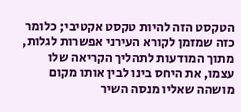הטקסט הזה להיות טקסט אקטיבי; כלומר כזה שמזמן לקורא העירני אפשרות לגלות, מתוך המודעות לתהליך הקריאה שלו עצמו, את היחס בינו לבין אותו מקום מושהה שאליו מנסה השיר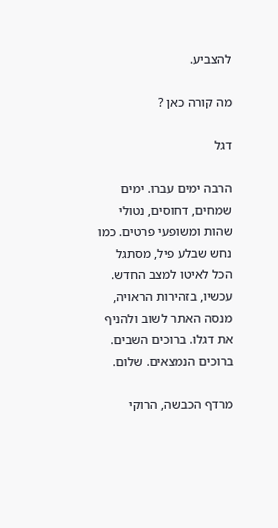להצביע.

מה קורה כאן ?

דגל

הרבה ימים עברו. ימים שמחים, דחוסים, נטולי שהות ומשופעי פרטים. כמו נחש שבלע פיל, מסתגל הכל לאיטו למצב החדש.
עכשיו, בזהירות הראויה, מנסה האתר לשוב ולהניף את דגלו. ברוכים השבים. ברוכים הנמצאים. שלום.

מרדף הכבשה, הרוקי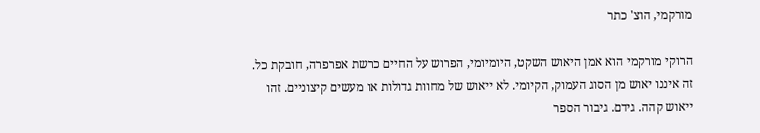מורקמי, הוצ' כתר

הרוקי מורקמי הוא אמן היאוש השקט, היומיומי, הפרוש על החיים כרשת אפרפרה, חובקת כל. זה איננו יאוש מן הסוג העמוק, הקיומי. לא ייאוש של מחוות גדולות או מעשים קיצוניים. זהו ייאוש קהה. גידם. גיבור הספר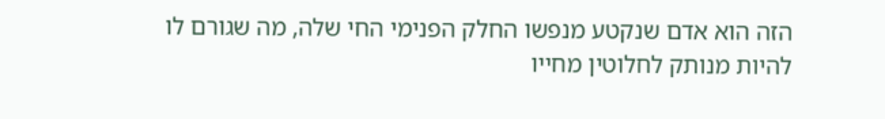הזה הוא אדם שנקטע מנפשו החלק הפנימי החי שלה, מה שגורם לו להיות מנותק לחלוטין מחייו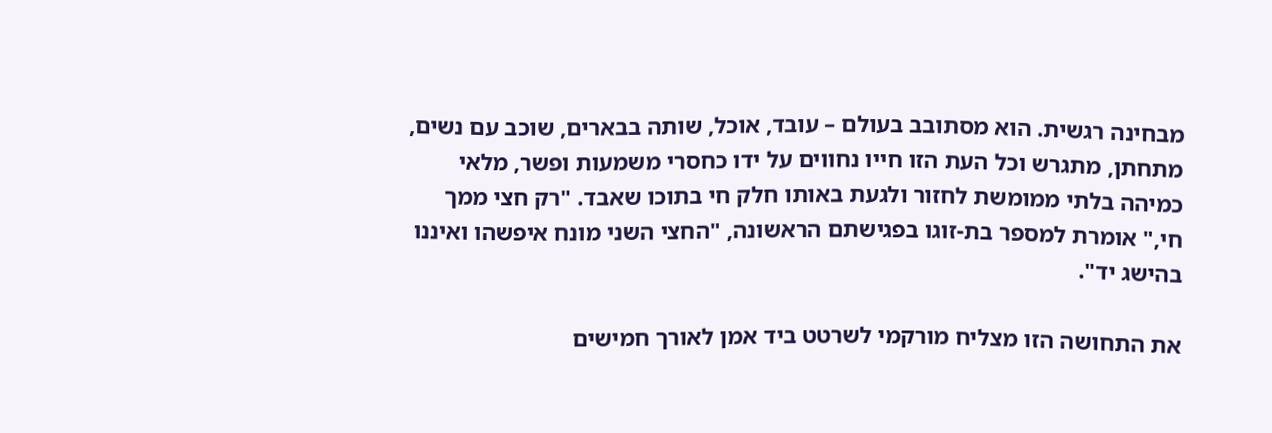מבחינה רגשית. הוא מסתובב בעולם – עובד, אוכל, שותה בבארים, שוכב עם נשים, מתחתן, מתגרש וכל העת הזו חייו נחווים על ידו כחסרי משמעות ופשר, מלאי כמיהה בלתי ממומשת לחזור ולגעת באותו חלק חי בתוכו שאבד. "רק חצי ממך חי," אומרת למספר בת-זוגו בפגישתם הראשונה, "החצי השני מונח איפשהו ואיננו בהישג יד".

את התחושה הזו מצליח מורקמי לשרטט ביד אמן לאורך חמישים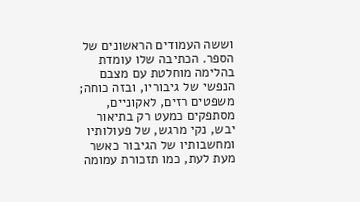וששה העמודים הראשונים של הספר. הכתיבה שלו עומדת בהלימה מוחלטת עם מצבם הנפשי של גיבוריו, ובזה כוחה; משפטים רזים, לאקוניים, מסתפקים כמעט רק בתיאור יבש, נקי מרגש, של פעולותיו ומחשבותיו של הגיבור כאשר מעת לעת, כמו תזכורת עמומה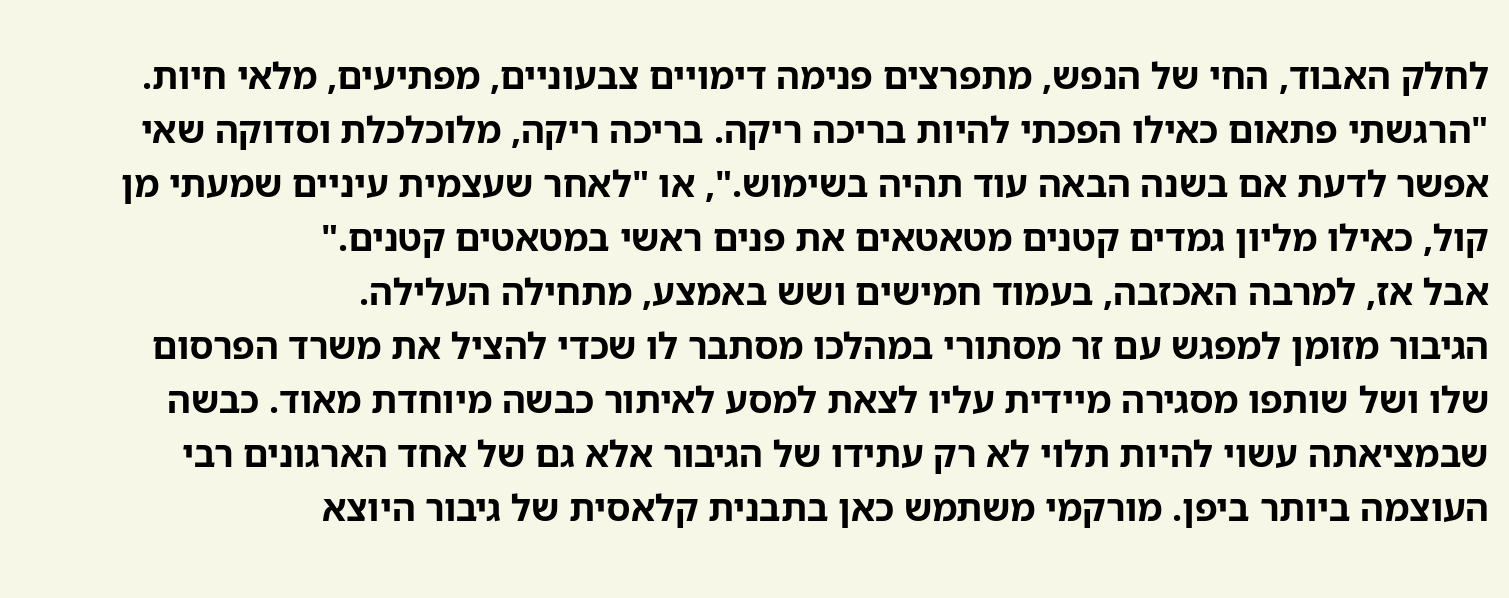לחלק האבוד, החי של הנפש, מתפרצים פנימה דימויים צבעוניים, מפתיעים, מלאי חיות. "הרגשתי פתאום כאילו הפכתי להיות בריכה ריקה. בריכה ריקה, מלוכלכלת וסדוקה שאי אפשר לדעת אם בשנה הבאה עוד תהיה בשימוש.", או "לאחר שעצמית עיניים שמעתי מן קול, כאילו מליון גמדים קטנים מטאטאים את פנים ראשי במטאטים קטנים."
אבל אז, למרבה האכזבה, בעמוד חמישים ושש באמצע, מתחילה העלילה.
הגיבור מזומן למפגש עם זר מסתורי במהלכו מסתבר לו שכדי להציל את משרד הפרסום שלו ושל שותפו מסגירה מיידית עליו לצאת למסע לאיתור כבשה מיוחדת מאוד. כבשה שבמציאתה עשוי להיות תלוי לא רק עתידו של הגיבור אלא גם של אחד הארגונים רבי העוצמה ביותר ביפן. מורקמי משתמש כאן בתבנית קלאסית של גיבור היוצא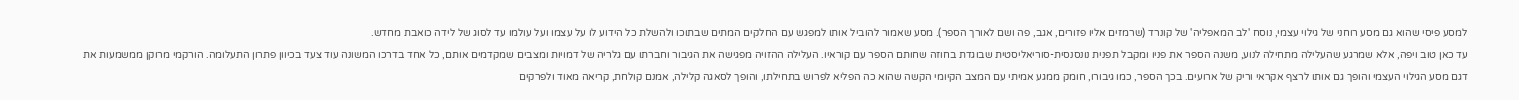למסע פיסי שהוא גם מסע רוחני של גילוי עצמי, נוסח 'לב המאפליה' של קונרד (שרמזים אליו פזורים, אגב, פה ושם לאורך הספר). מסע שאמור להוביל אותו למפגש עם החלקים המתים שבתוכו ולהשלת כל הידוע לו על עצמו ועל עולמו עד לסוג של לידה כואבת מחדש.
עד כאן טוב ויפה, אלא שמרגע שהעלילה מתחילה לנוע, משנה הספר את פניו ומקבל תפנית נונסנסית-סוריאליסטית שבוגדת בחוזה שחותם הספר עם קוראיו. העלילה ההזויה מפגישה את הגיבור וחברתו עם גלריה של דמויות ומצבים שמקדמים אותם, כל אחד בדרכו המשונה עוד צעד בכיוון פתרון התעלומה. הורקמי מרוקן ממשמעות את דגם מסע הגילוי העצמי והופך גם אותו לרצף אקראי וריק של ארועים. בכך הספר, כמו גיבורו, חומק ממגע אמיתי עם המצב הקיומי הקשה שהוא כה הפליא לפרוש בתחילתו, והופך לסאגה קלילה, אמנם קולחת, קריאה מאוד ולפרקים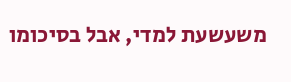משעשעת למדי, אבל בסיכומו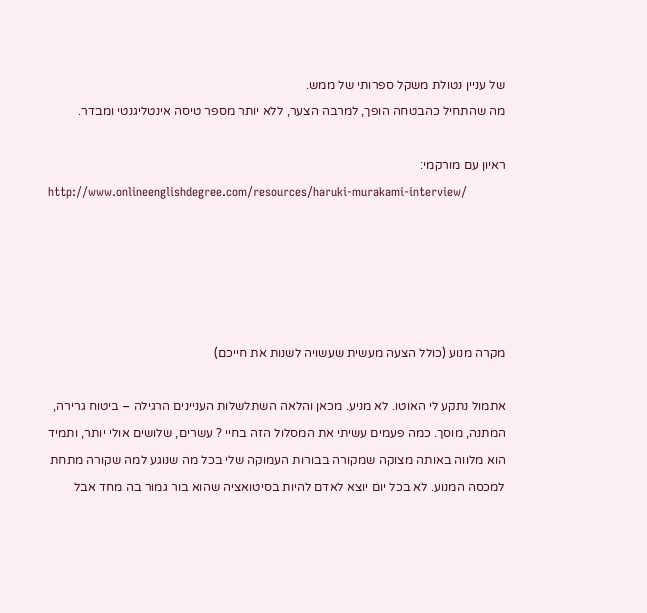של עניין נטולת משקל ספרותי של ממש.
מה שהתחיל כהבטחה הופך, למרבה הצער, ללא יותר מספר טיסה אינטליגנטי ומבדר.

ראיון עם מורקמי:
http://www.onlineenglishdegree.com/resources/haruki-murakami-interview/





מקרה מנוע (כולל הצעה מעשית שעשויה לשנות את חייכם)

אתמול נתקע לי האוטו. לא מניע. מכאן והלאה השתלשלות העניינים הרגילה – ביטוח גרירה, המתנה, מוסך. כמה פעמים עשיתי את המסלול הזה בחיי ? עשרים, שלושים אולי יותר, ותמיד הוא מלווה באותה מצוקה שמקורה בבורות העמוקה שלי בכל מה שנוגע למה שקורה מתחת למכסה המנוע. לא בכל יום יוצא לאדם להיות בסיטואציה שהוא בור גמור בה מחד אבל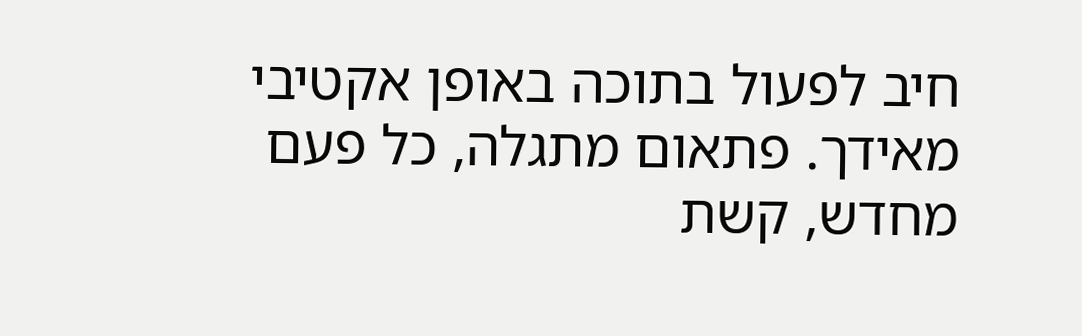חיב לפעול בתוכה באופן אקטיבי מאידך. פתאום מתגלה, כל פעם מחדש, קשת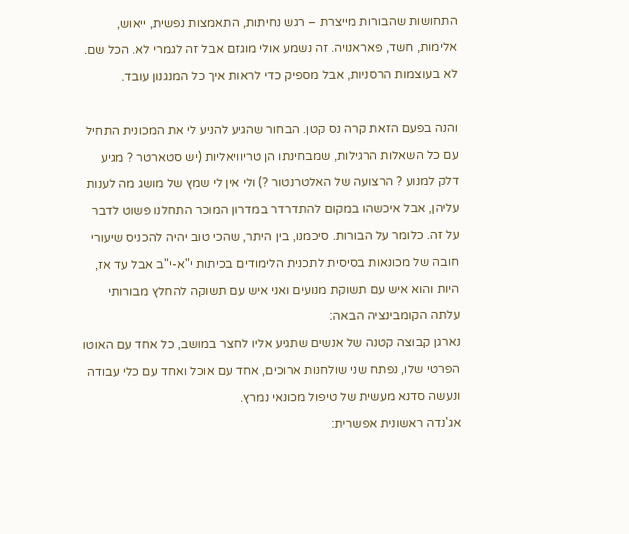התחושות שהבורות מייצרת – רגש נחיתות, התאמצות נפשית, ייאוש, אלימות, חשד, פאראנויה. זה נשמע אולי מוגזם אבל זה לגמרי לא. הכל שם. לא בעוצמות הרסניות, אבל מספיק כדי לראות איך כל המנגנון עובד.

והנה בפעם הזאת קרה נס קטן. הבחור שהגיע להניע לי את המכונית התחיל עם כל השאלות הרגילות, שמבחינתו הן טריוויאליות (יש סטארטר ? מגיע דלק למנוע ? הרצועה של האלטרנטור ?) ולי אין לי שמץ של מושג מה לענות עליהן, אבל איכשהו במקום להתדרדר במדרון המוכר התחלנו פשוט לדבר על זה. כלומר על הבורות. סיכמנו, בין היתר, שהכי טוב יהיה להכניס שיעורי חובה של מכונאות בסיסית לתכנית הלימודים בכיתות י"א-י"ב אבל עד אז, היות והוא איש עם תשוקת מנועים ואני איש עם תשוקה להחלץ מבורותי עלתה הקומבינציה הבאה:
נארגן קבוצה קטנה של אנשים שתגיע אליו לחצר במושב, כל אחד עם האוטו הפרטי שלו, נפתח שני שולחנות ארוכים, אחד עם אוכל ואחד עם כלי עבודה ונעשה סדנא מעשית של טיפול מכונאי נמרץ.
אג'נדה ראשונית אפשרית: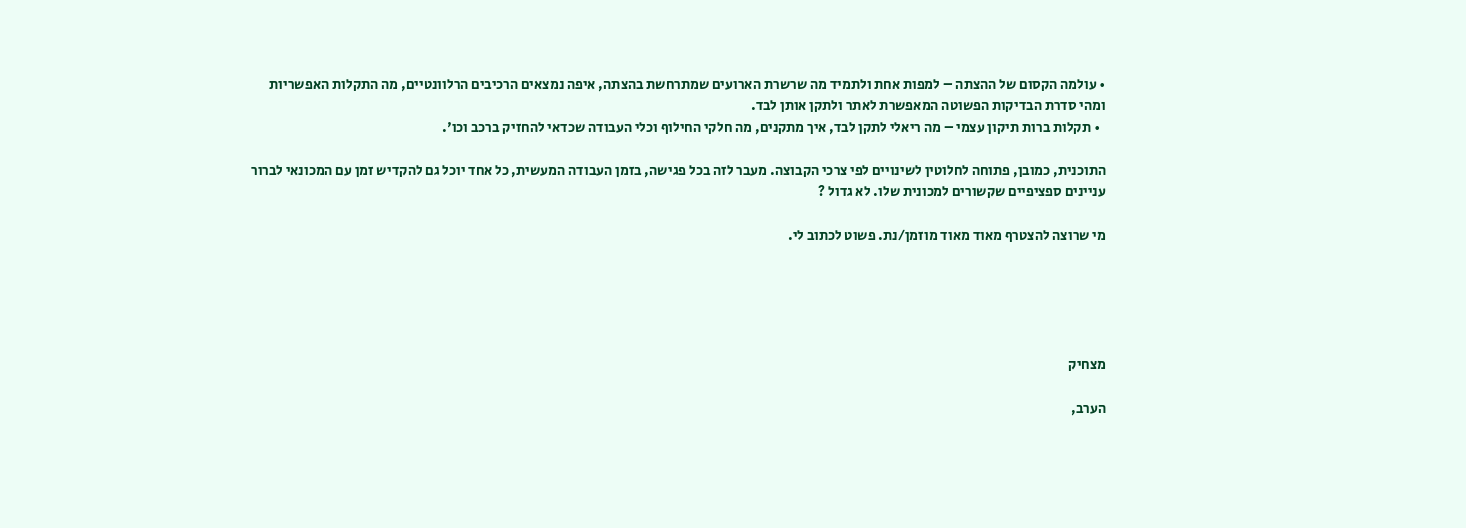• עולמה הקסום של ההצתה – למפות אחת ולתמיד מה שרשרת הארועים שמתרחשת בהצתה, איפה נמצאים הרכיבים הרלוונטיים, מה התקלות האפשריות ומהי סדרת הבדיקות הפשוטה המאפשרת לאתר ולתקן אותן לבד.
  • תקלות ברות תיקון עצמי – מה ריאלי לתקן לבד, איך מתקנים, מה חלקי החילוף וכלי העבודה שכדאי להחזיק ברכב וכו'.

התוכנית, כמובן, פתוחה לחלוטין לשינויים לפי צרכי הקבוצה. מעבר לזה בכל פגישה, בזמן העבודה המעשית, כל אחד יוכל גם להקדיש זמן עם המכונאי לברור עניינים ספציפיים שקשורים למכונית שלו. לא גדול ?

מי שרוצה להצטרף מאוד מאוד מוזמן/נת. פשוט לכתוב לי.





מצחיק

הערב,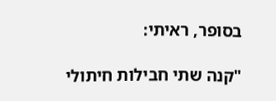בסופר, ראיתי:

"קנה שתי חבילות חיתולי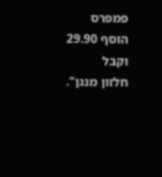פמפרס
הוסף 29.90 וקבל
חלזון מנגן".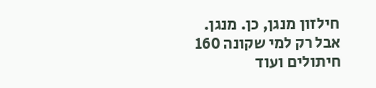חילזון מנגן, כן. מנגן. אבל רק למי שקונה 160 חיתולים ועוד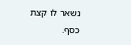נשאר לו קצת כסף.